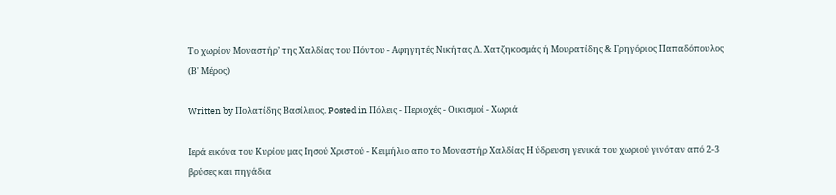Το χωρίον Μοναστήρ’ της Χαλδίας του Πόντου - Αφηγητές Νικήτας Δ. Χατζηκοσμάς ή Μουρατίδης & Γρηγόριος Παπαδόπουλος (Β' Μέρος)

Written by Πολατίδης Βασίλειος. Posted in Πόλεις - Περιοχές - Οικισμοί - Χωριά

Ιερά εικόνα του Κυρίου μας Ιησού Χριστού - Κειμήλιο απο το Μοναστήρ Χαλδίας Η ύδρευση γενικά του χωριού γινόταν από 2-3 βρύσες και πηγάδια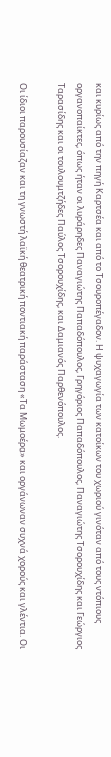και κυρίως από την πηγή Καρτσέα και από το Τσουροπέγαδον. Η ψυχαγωγία των κατοίκων του χωριού γινόταν από τους ντόπιους οργανοπαίκτες, όπως ήταν οι λυράρηδες Παναγιώτης Παπαδόπουλος, Γρηγόριος Παπαδόπουλος, Παναγιώτης Τσορουχίδης και Γεώργιος Ταρασίδης και οι τουλουμτζήδες Παύλος Τσορουχίδης, και Δαμιανός Παρθενόπουλος.

Οι ίδιοι παρουσίαζαν και τη γνωστή λαϊκή θεατρική ποντιακή παράσταση «Τα Μωμοέρα̤» και οργάνωναν συχνά χορούς και γλέντια. Οι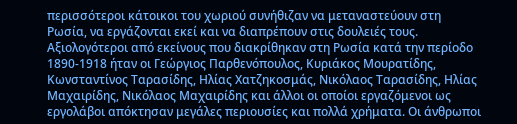περισσότεροι κάτοικοι του χωριού συνήθιζαν να μεταναστεύουν στη Ρωσία, να εργάζονται εκεί και να διαπρέπουν στις δουλειές τους. Αξιολογότεροι από εκείνους που διακρίθηκαν στη Ρωσία κατά την περίοδο 1890-1918 ήταν οι Γεώργιος Παρθενόπουλος, Κυριάκος Μουρατίδης, Κωνσταντίνος Ταρασίδης, Ηλίας Χατζηκοσμάς, Νικόλαος Ταρασίδης, Ηλίας Μαχαιρίδης, Νικόλαος Μαχαιρίδης και άλλοι οι οποίοι εργαζόμενοι ως εργολάβοι απόκτησαν μεγάλες περιουσίες και πολλά χρήματα. Οι άνθρωποι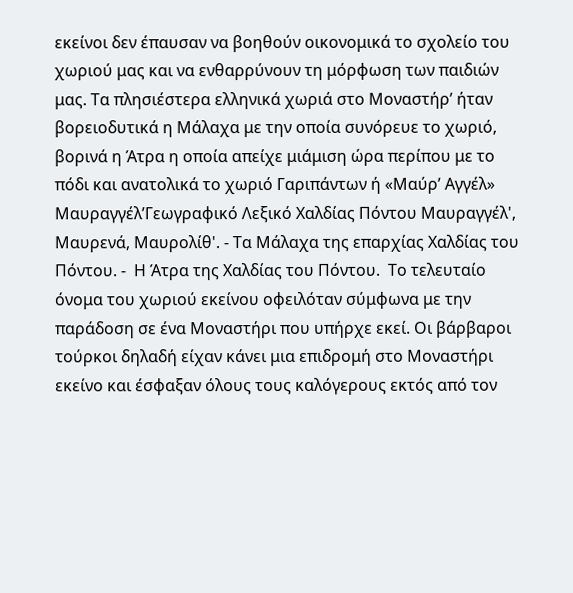εκείνοι δεν έπαυσαν να βοηθούν οικονομικά το σχολείο του χωριού μας και να ενθαρρύνουν τη μόρφωση των παιδιών μας. Τα πλησιέστερα ελληνικά χωριά στο Μοναστήρ’ ήταν βορειοδυτικά η Μάλαχα με την οποία συνόρευε το χωριό, βορινά η Άτρα η οποία απείχε μιάμιση ώρα περίπου με το πόδι και ανατολικά το χωριό Γαριπάντων ή «Μαύρ’ Αγγέλ» Μαυραγγέλ’Γεωγραφικό Λεξικό Χαλδίας Πόντου Μαυραγγέλ', Μαυρενά, Μαυρολίθ'. - Τα Μάλαχα της επαρχίας Χαλδίας του Πόντου. -  Η Άτρα της Χαλδίας του Πόντου.  Το τελευταίο όνομα του χωριού εκείνου οφειλόταν σύμφωνα με την παράδοση σε ένα Μοναστήρι που υπήρχε εκεί. Οι βάρβαροι τούρκοι δηλαδή είχαν κάνει μια επιδρομή στο Μοναστήρι εκείνο και έσφαξαν όλους τους καλόγερους εκτός από τον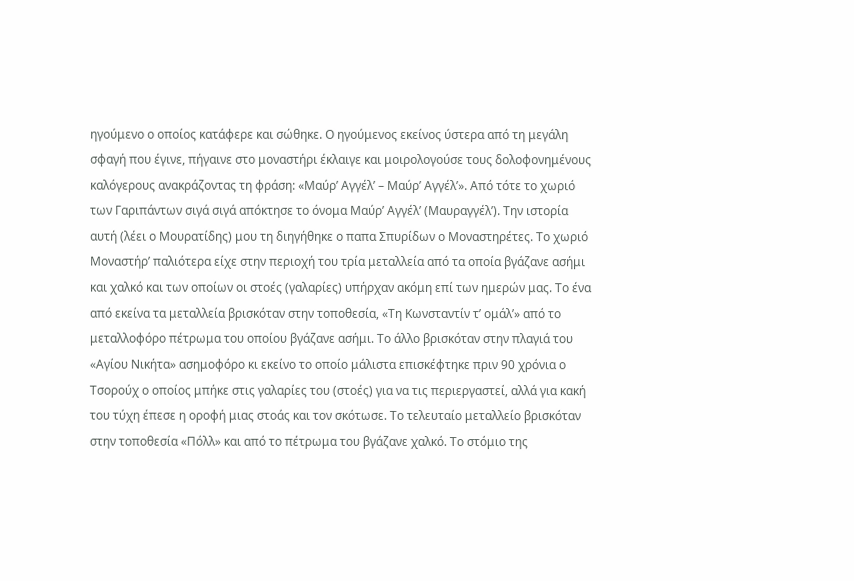ηγούμενο ο οποίος κατάφερε και σώθηκε. Ο ηγούμενος εκείνος ύστερα από τη μεγάλη σφαγή που έγινε, πήγαινε στο μοναστήρι έκλαιγε και μοιρολογούσε τους δολοφονημένους καλόγερους ανακράζοντας τη φράση: «Μαύρ’ Αγγέλ’ – Μαύρ’ Αγγέλ’». Από τότε το χωριό των Γαριπάντων σιγά σιγά απόκτησε το όνομα Μαύρ’ Αγγέλ’ (Μαυραγγέλ’). Την ιστορία αυτή (λέει ο Μουρατίδης) μου τη διηγήθηκε ο παπα Σπυρίδων ο Μοναστηρέτες. Το χωριό Μοναστήρ’ παλιότερα είχε στην περιοχή του τρία μεταλλεία από τα οποία βγάζανε ασήμι και χαλκό και των οποίων οι στοές (γαλαρίες) υπήρχαν ακόμη επί των ημερών μας. Το ένα από εκείνα τα μεταλλεία βρισκόταν στην τοποθεσία, «Τη Κωνσταντίν τ’ ομάλ’» από το μεταλλοφόρο πέτρωμα του οποίου βγάζανε ασήμι. Το άλλο βρισκόταν στην πλαγιά του «Αγίου Νικήτα» ασημοφόρο κι εκείνο το οποίο μάλιστα επισκέφτηκε πριν 90 χρόνια ο Τσορούχ ο οποίος μπήκε στις γαλαρίες του (στοές) για να τις περιεργαστεί, αλλά για κακή του τύχη έπεσε η οροφή μιας στοάς και τον σκότωσε. Το τελευταίο μεταλλείο βρισκόταν στην τοποθεσία «Πόλλ» και από το πέτρωμα του βγάζανε χαλκό. Το στόμιο της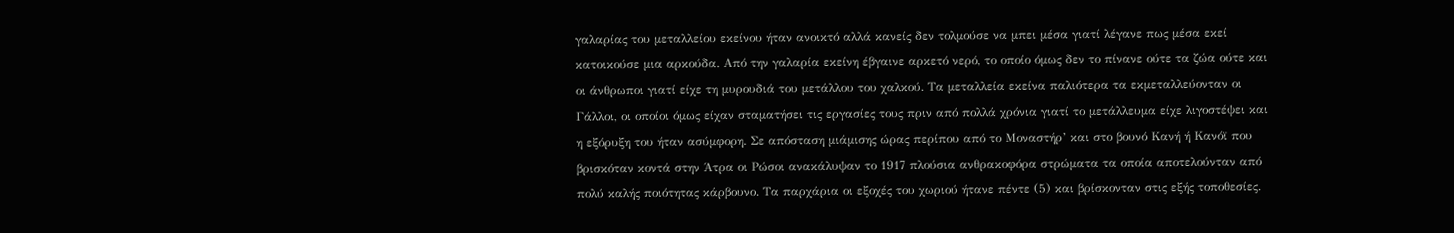γαλαρίας του μεταλλείου εκείνου ήταν ανοικτό αλλά κανείς δεν τολμούσε να μπει μέσα γιατί λέγανε πως μέσα εκεί κατοικούσε μια αρκούδα. Από την γαλαρία εκείνη έβγαινε αρκετό νερό, το οποίο όμως δεν το πίνανε ούτε τα ζώα ούτε και οι άνθρωποι γιατί είχε τη μυρουδιά του μετάλλου του χαλκού. Τα μεταλλεία εκείνα παλιότερα τα εκμεταλλεύονταν οι Γάλλοι, οι οποίοι όμως είχαν σταματήσει τις εργασίες τους πριν από πολλά χρόνια γιατί το μετάλλευμα είχε λιγοστέψει και η εξόρυξη του ήταν ασύμφορη. Σε απόσταση μιάμισης ώρας περίπου από το Μοναστήρ’ και στο βουνό Κανή ή Κανόϊ που βρισκόταν κοντά στην Άτρα οι Ρώσοι ανακάλυψαν το 1917 πλούσια ανθρακοφόρα στρώματα τα οποία αποτελούνταν από πολύ καλής ποιότητας κάρβουνο. Τα παρχάρια οι εξοχές του χωριού ήτανε πέντε (5) και βρίσκονταν στις εξής τοποθεσίες.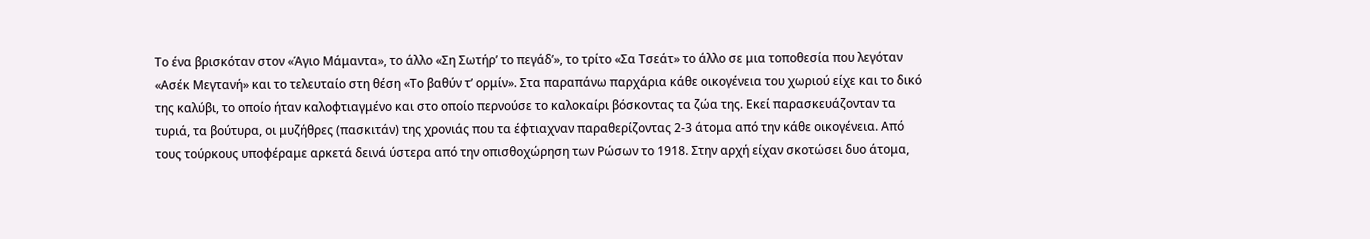Το ένα βρισκόταν στον «Άγιο Μάμαντα», το άλλο «Ση Σωτήρ’ το πεγάδ’», το τρίτο «Σα Τσεάτ» το άλλο σε μια τοποθεσία που λεγόταν «Ασέκ Μεγτανή» και το τελευταίο στη θέση «Το βαθύν τ’ ορμίν». Στα παραπάνω παρχάρια κάθε οικογένεια του χωριού είχε και το δικό της καλύβι, το οποίο ήταν καλοφτιαγμένο και στο οποίο περνούσε το καλοκαίρι βόσκοντας τα ζώα της. Εκεί παρασκευάζονταν τα τυριά, τα βούτυρα, οι μυζήθρες (πασκιτάν) της χρονιάς που τα έφτιαχναν παραθερίζοντας 2-3 άτομα από την κάθε οικογένεια. Από τους τούρκους υποφέραμε αρκετά δεινά ύστερα από την οπισθοχώρηση των Ρώσων το 1918. Στην αρχή είχαν σκοτώσει δυο άτομα,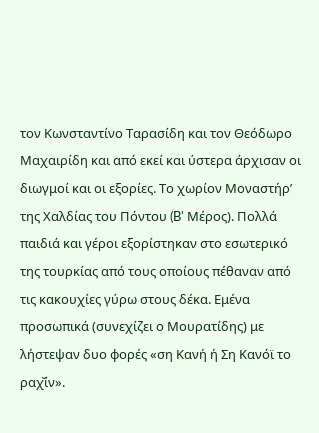τον Κωνσταντίνο Ταρασίδη και τον Θεόδωρο Μαχαιρίδη και από εκεί και ύστερα άρχισαν οι διωγμοί και οι εξορίες. Το χωρίον Μοναστήρ’ της Χαλδίας του Πόντου (B' Μέρος). Πολλά παιδιά και γέροι εξορίστηκαν στο εσωτερικό της τουρκίας από τους οποίους πέθαναν από τις κακουχίες γύρω στους δέκα. Εμένα προσωπικά (συνεχίζει ο Μουρατίδης) με λήστεψαν δυο φορές «ση Κανή ή Ση Κανόϊ το ραχ̌ίν».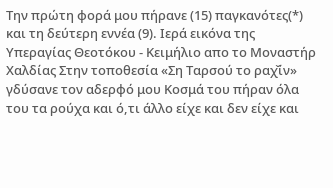Την πρώτη φορά μου πήρανε (15) παγκανότες(*) και τη δεύτερη εννέα (9). Ιερά εικόνα της Υπεραγίας Θεοτόκου - Κειμήλιο απο το Μοναστήρ Χαλδίας Στην τοποθεσία «Ση Ταρσού το ραχ̌ίν» γδύσανε τον αδερφό μου Κοσμά του πήραν όλα του τα ρούχα και ό,τι άλλο είχε και δεν είχε και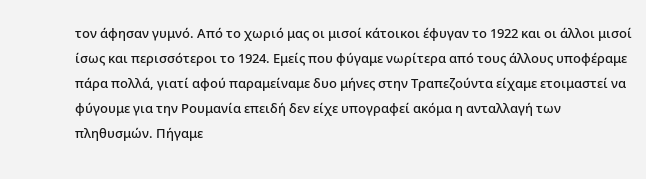τον άφησαν γυμνό. Από το χωριό μας οι μισοί κάτοικοι έφυγαν το 1922 και οι άλλοι μισοί ίσως και περισσότεροι το 1924. Εμείς που φύγαμε νωρίτερα από τους άλλους υποφέραμε πάρα πολλά, γιατί αφού παραμείναμε δυο μήνες στην Τραπεζούντα είχαμε ετοιμαστεί να φύγουμε για την Ρουμανία επειδή δεν είχε υπογραφεί ακόμα η ανταλλαγή των πληθυσμών. Πήγαμε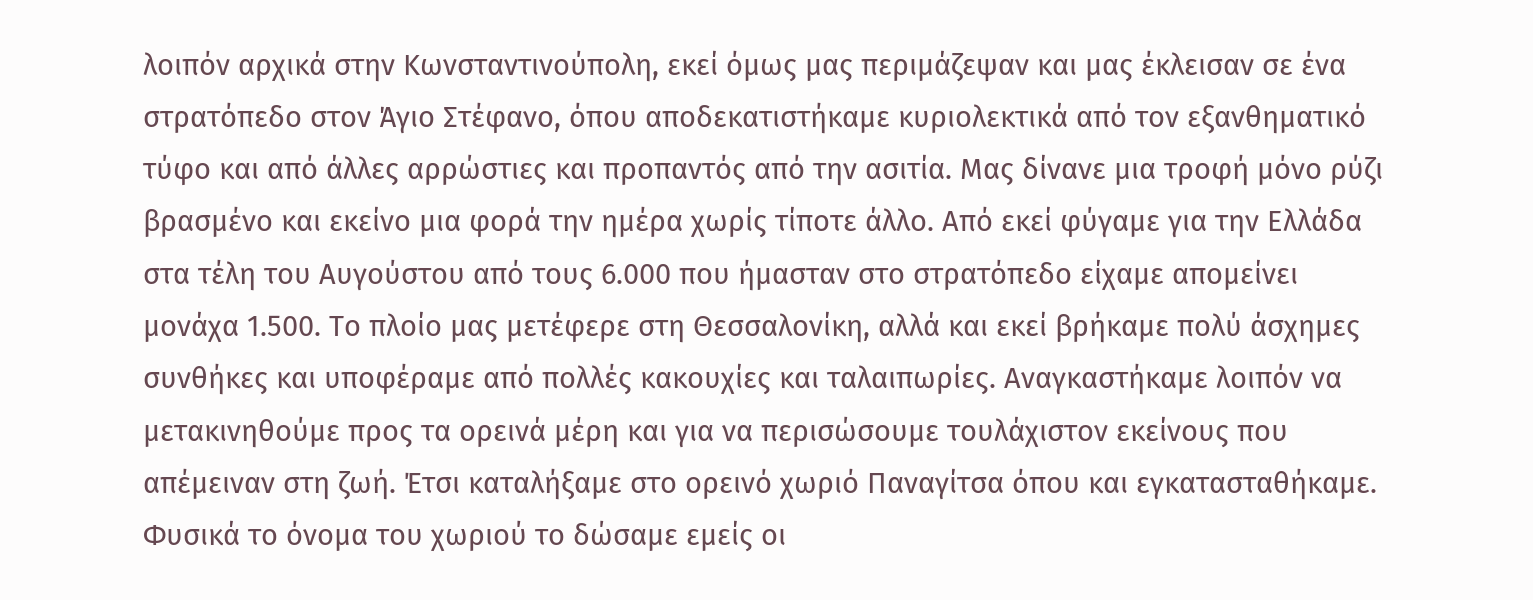λοιπόν αρχικά στην Κωνσταντινούπολη, εκεί όμως μας περιμάζεψαν και μας έκλεισαν σε ένα στρατόπεδο στον Άγιο Στέφανο, όπου αποδεκατιστήκαμε κυριολεκτικά από τον εξανθηματικό τύφο και από άλλες αρρώστιες και προπαντός από την ασιτία. Μας δίνανε μια τροφή μόνο ρύζι βρασμένο και εκείνο μια φορά την ημέρα χωρίς τίποτε άλλο. Από εκεί φύγαμε για την Ελλάδα στα τέλη του Αυγούστου από τους 6.000 που ήμασταν στο στρατόπεδο είχαμε απομείνει μονάχα 1.500. Το πλοίο μας μετέφερε στη Θεσσαλονίκη, αλλά και εκεί βρήκαμε πολύ άσχημες συνθήκες και υποφέραμε από πολλές κακουχίες και ταλαιπωρίες. Αναγκαστήκαμε λοιπόν να μετακινηθούμε προς τα ορεινά μέρη και για να περισώσουμε τουλάχιστον εκείνους που απέμειναν στη ζωή. Έτσι καταλήξαμε στο ορεινό χωριό Παναγίτσα όπου και εγκατασταθήκαμε. Φυσικά το όνομα του χωριού το δώσαμε εμείς οι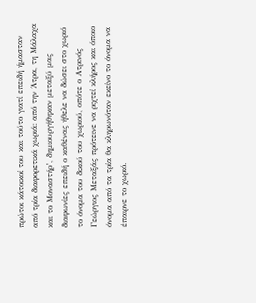πρώτοι κάτοικοί του και τούτο γιατί επειδή ήμασταν από τρία διαφορετικά χωριά: από την Άτρα, τη Μάλαχα και το Μοναστήρ’, δημιουργήθηκαν μεταξύ μας διαφωνίες επειδή ο καθένας ήθελε να δώσει στο χωριό το όνομα του δικού του χωριού, οπότε ο Ατρινός Γεώργιος Μεταξάς πρότεινε να ριχτεί κλήρος και όποιο όνομα από τα τρία θα κληρωνόταν εκείνο το όνομα να έπαιρνε το χωριό.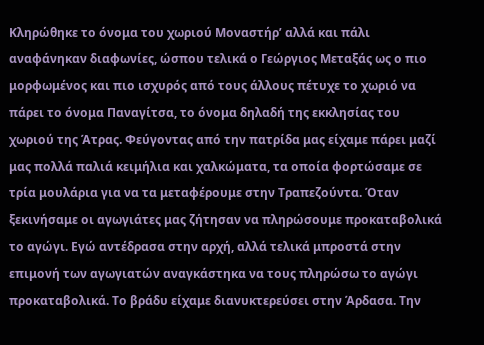Κληρώθηκε το όνομα του χωριού Μοναστήρ’ αλλά και πάλι αναφάνηκαν διαφωνίες, ώσπου τελικά ο Γεώργιος Μεταξάς ως ο πιο μορφωμένος και πιο ισχυρός από τους άλλους πέτυχε το χωριό να πάρει το όνομα Παναγίτσα, το όνομα δηλαδή της εκκλησίας του χωριού της Άτρας. Φεύγοντας από την πατρίδα μας είχαμε πάρει μαζί μας πολλά παλιά κειμήλια και χαλκώματα, τα οποία φορτώσαμε σε τρία μουλάρια για να τα μεταφέρουμε στην Τραπεζούντα. Όταν ξεκινήσαμε οι αγωγιάτες μας ζήτησαν να πληρώσουμε προκαταβολικά το αγώγι. Εγώ αντέδρασα στην αρχή, αλλά τελικά μπροστά στην επιμονή των αγωγιατών αναγκάστηκα να τους πληρώσω το αγώγι προκαταβολικά. Το βράδυ είχαμε διανυκτερεύσει στην Άρδασα. Την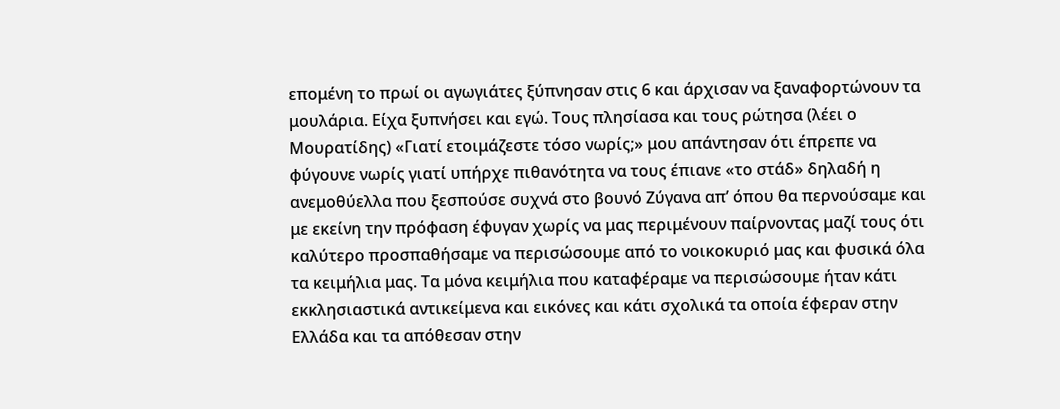επομένη το πρωί οι αγωγιάτες ξύπνησαν στις 6 και άρχισαν να ξαναφορτώνουν τα μουλάρια. Είχα ξυπνήσει και εγώ. Τους πλησίασα και τους ρώτησα (λέει ο Μουρατίδης) «Γιατί ετοιμάζεστε τόσο νωρίς;» μου απάντησαν ότι έπρεπε να φύγουνε νωρίς γιατί υπήρχε πιθανότητα να τους έπιανε «το στάδ» δηλαδή η ανεμοθύελλα που ξεσπούσε συχνά στο βουνό Ζύγανα απ’ όπου θα περνούσαμε και με εκείνη την πρόφαση έφυγαν χωρίς να μας περιμένουν παίρνοντας μαζί τους ότι καλύτερο προσπαθήσαμε να περισώσουμε από το νοικοκυριό μας και φυσικά όλα τα κειμήλια μας. Τα μόνα κειμήλια που καταφέραμε να περισώσουμε ήταν κάτι εκκλησιαστικά αντικείμενα και εικόνες και κάτι σχολικά τα οποία έφεραν στην Ελλάδα και τα απόθεσαν στην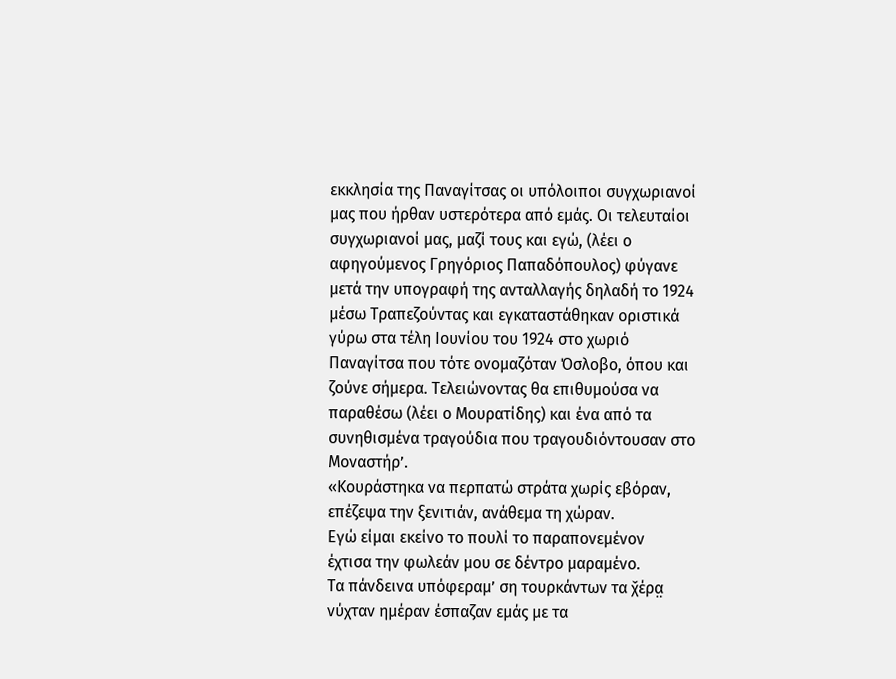εκκλησία της Παναγίτσας οι υπόλοιποι συγχωριανοί μας που ήρθαν υστερότερα από εμάς. Οι τελευταίοι συγχωριανοί μας, μαζί τους και εγώ, (λέει ο αφηγούμενος Γρηγόριος Παπαδόπουλος) φύγανε μετά την υπογραφή της ανταλλαγής δηλαδή το 1924 μέσω Τραπεζούντας και εγκαταστάθηκαν οριστικά γύρω στα τέλη Ιουνίου του 1924 στο χωριό Παναγίτσα που τότε ονομαζόταν Όσλοβο, όπου και ζούνε σήμερα. Τελειώνοντας θα επιθυμούσα να παραθέσω (λέει ο Μουρατίδης) και ένα από τα συνηθισμένα τραγούδια που τραγουδιόντουσαν στο Μοναστήρ’.
«Κουράστηκα να περπατώ στράτα χωρίς εβόραν,
επέζεψα την ξενιτιάν, ανάθεμα τη χώραν.
Εγώ είμαι εκείνο το πουλί το παραπονεμένον
έχτισα την φωλεάν μου σε δέντρο μαραμένο.
Τα πάνδεινα υπόφεραμ’ ση τουρκάντων τα χ̌έρα̤
νύχταν ημέραν έσπαζαν εμάς με τα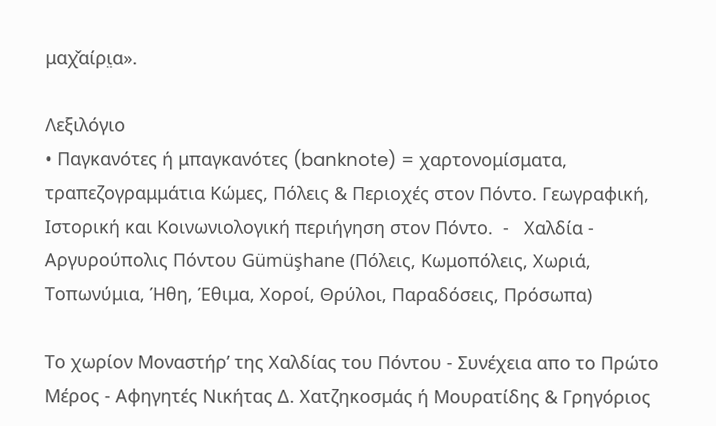μαχ̌αίρι̤α».

Λεξιλόγιο
• Παγκανότες ή μπαγκανότες (banknote) = χαρτονομίσματα, τραπεζογραμμάτια Κώμες, Πόλεις & Περιοχές στον Πόντο. Γεωγραφική, Ιστορική και Κοινωνιολογική περιήγηση στον Πόντο.  -   Χαλδία - Αργυρούπολις Πόντου Gümüşhane (Πόλεις, Κωμοπόλεις, Χωριά, Τοπωνύμια, Ήθη, Έθιμα, Χοροί, Θρύλοι, Παραδόσεις, Πρόσωπα)

Το χωρίον Μοναστήρ’ της Χαλδίας του Πόντου - Συνέχεια απο το Πρώτο Μέρος - Αφηγητές Νικήτας Δ. Χατζηκοσμάς ή Μουρατίδης & Γρηγόριος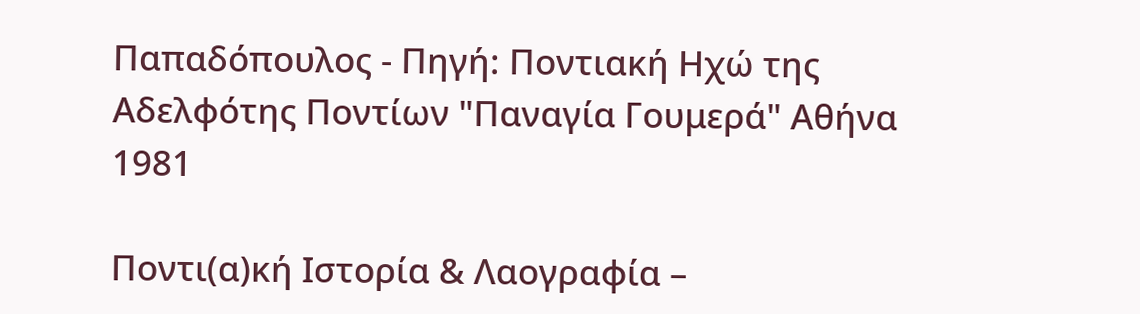Παπαδόπουλος - Πηγή: Ποντιακή Ηχώ της Αδελφότης Ποντίων "Παναγία Γουμερά" Αθήνα 1981

Ποντι(α)κή Ιστορία & Λαογραφία –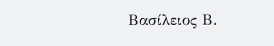Βασίλειος Β.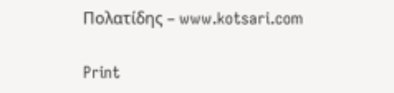Πολατίδης – www.kotsari.com

Print